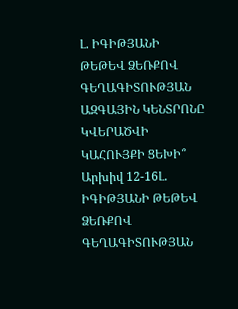Լ. ԻԳԻԹՅԱՆԻ ԹԵԹԵՎ ՁԵՌՔՈՎ ԳԵՂԱԳԻՏՈՒԹՅԱՆ ԱԶԳԱՅԻՆ ԿԵՆՏՐՈՆԸ ԿՎԵՐԱԾՎԻ ԿԱՀՈՒՅՔԻ ՑԵԽԻ՞
Արխիվ 12-16Լ. ԻԳԻԹՅԱՆԻ ԹԵԹԵՎ ՁԵՌՔՈՎ
ԳԵՂԱԳԻՏՈՒԹՅԱՆ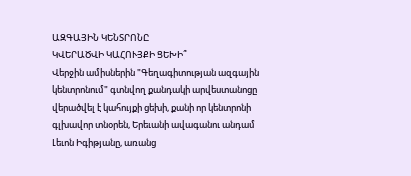ԱԶԳԱՅԻՆ ԿԵՆՏՐՈՆԸ
ԿՎԵՐԱԾՎԻ ԿԱՀՈՒՅՔԻ ՑԵԽԻ՞
Վերջին ամիսներին "Գեղագիտության ազգային կենտրոնում" գտնվող քանդակի արվեստանոցը վերածվել է կահույքի ցեխի, քանի որ կենտրոնի գլխավոր տնօրեն, Երեւանի ավագանու անդամ Լեւոն Իգիթյանը, առանց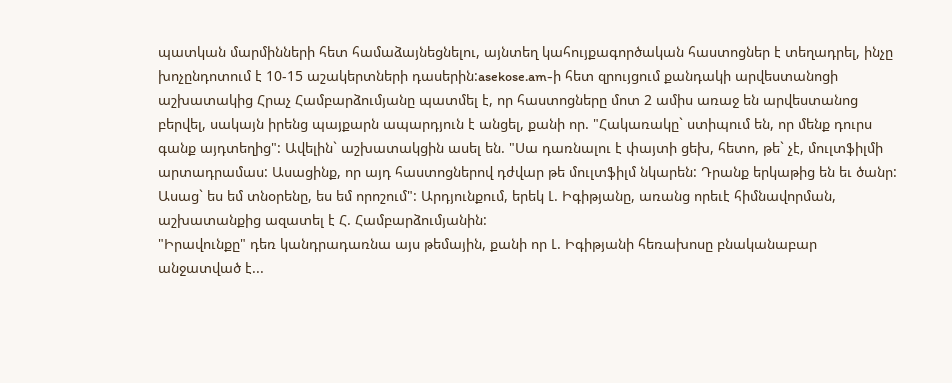պատկան մարմինների հետ համաձայնեցնելու, այնտեղ կահույքագործական հաստոցներ է տեղադրել, ինչը խոչընդոտում է 10-15 աշակերտների դասերին:asekose.am-ի հետ զրույցում քանդակի արվեստանոցի աշխատակից Հրաչ Համբարձումյանը պատմել է, որ հաստոցները մոտ 2 ամիս առաջ են արվեստանոց բերվել, սակայն իրենց պայքարն ապարդյուն է անցել, քանի որ. "Հակառակը` ստիպում են, որ մենք դուրս գանք այդտեղից": Ավելին` աշխատակցին ասել են. "Սա դառնալու է փայտի ցեխ, հետո, թե` չէ, մուլտֆիլմի արտադրամաս: Ասացինք, որ այդ հաստոցներով դժվար թե մուլտֆիլմ նկարեն: Դրանք երկաթից են եւ ծանր: Ասաց` ես եմ տնօրենը, ես եմ որոշում": Արդյունքում, երեկ Լ. Իգիթյանը, առանց որեւէ հիմնավորման, աշխատանքից ազատել է Հ. Համբարձումյանին:
"Իրավունքը" դեռ կանդրադառնա այս թեմային, քանի որ Լ. Իգիթյանի հեռախոսը բնականաբար անջատված է...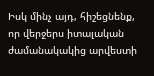Իսկ մինչ այդ, հիշեցնենք, որ վերջերս իտալական ժամանակակից արվեստի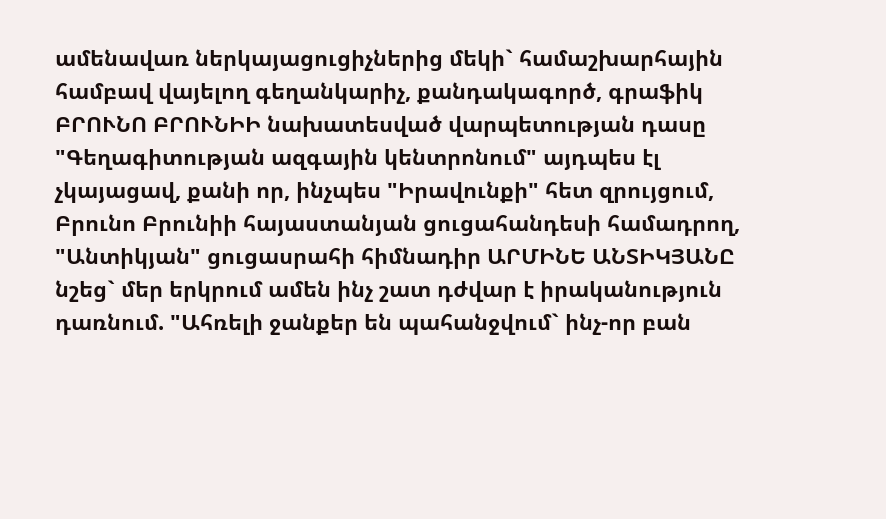ամենավառ ներկայացուցիչներից մեկի` համաշխարհային համբավ վայելող գեղանկարիչ, քանդակագործ, գրաֆիկ ԲՐՈՒՆՈ ԲՐՈՒՆԻԻ նախատեսված վարպետության դասը "Գեղագիտության ազգային կենտրոնում" այդպես էլ չկայացավ, քանի որ, ինչպես "Իրավունքի" հետ զրույցում, Բրունո Բրունիի հայաստանյան ցուցահանդեսի համադրող, "Անտիկյան" ցուցասրահի հիմնադիր ԱՐՄԻՆԵ ԱՆՏԻԿՅԱՆԸ նշեց` մեր երկրում ամեն ինչ շատ դժվար է իրականություն դառնում. "Ահռելի ջանքեր են պահանջվում` ինչ-որ բան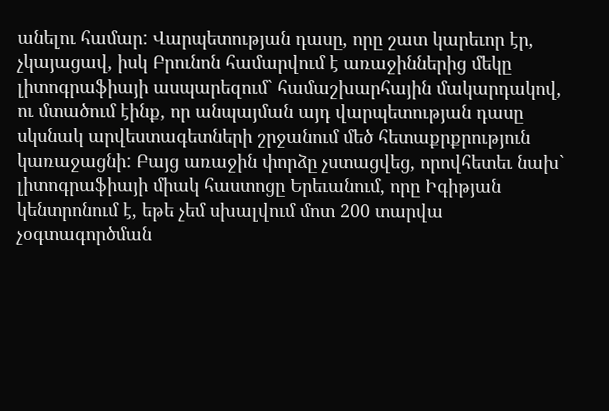անելու համար: Վարպետության դասը, որը շատ կարեւոր էր, չկայացավ, իսկ Բրունոն համարվում է առաջիններից մեկը լիտոգրաֆիայի ասպարեզում` համաշխարհային մակարդակով, ու մտածում էինք, որ անպայման այդ վարպետության դասը սկսնակ արվեստագետների շրջանում մեծ հետաքրքրություն կառաջացնի: Բայց առաջին փորձը չստացվեց, որովհետեւ նախ` լիտոգրաֆիայի միակ հաստոցը Երեւանում, որը Իգիթյան կենտրոնում է, եթե չեմ սխալվում մոտ 200 տարվա չօգտագործման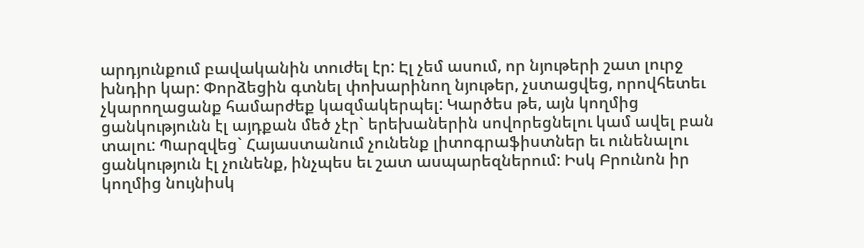արդյունքում բավականին տուժել էր: Էլ չեմ ասում, որ նյութերի շատ լուրջ խնդիր կար: Փորձեցին գտնել փոխարինող նյութեր, չստացվեց, որովհետեւ չկարողացանք համարժեք կազմակերպել: Կարծես թե, այն կողմից ցանկությունն էլ այդքան մեծ չէր` երեխաներին սովորեցնելու կամ ավել բան տալու: Պարզվեց` Հայաստանում չունենք լիտոգրաֆիստներ եւ ունենալու ցանկություն էլ չունենք, ինչպես եւ շատ ասպարեզներում: Իսկ Բրունոն իր կողմից նույնիսկ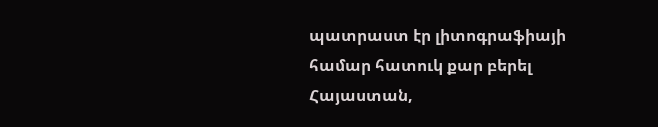պատրաստ էր լիտոգրաֆիայի համար հատուկ քար բերել Հայաստան,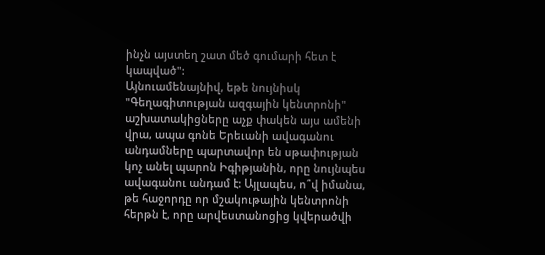ինչն այստեղ շատ մեծ գումարի հետ է կապված":
Այնուամենայնիվ, եթե նույնիսկ "Գեղագիտության ազգային կենտրոնի" աշխատակիցները աչք փակեն այս ամենի վրա, ապա գոնե Երեւանի ավագանու անդամները պարտավոր են սթափության կոչ անել պարոն Իգիթյանին, որը նույնպես ավագանու անդամ է: Այլապես, ո՞վ իմանա, թե հաջորդը որ մշակութային կենտրոնի հերթն է, որը արվեստանոցից կվերածվի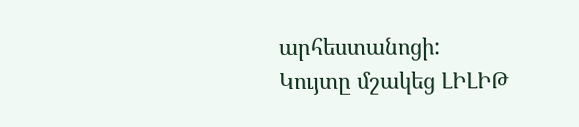արհեստանոցի:
Կույտը մշակեց ԼԻԼԻԹ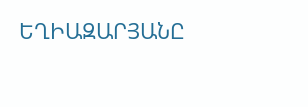ԵՂԻԱԶԱՐՅԱՆԸ